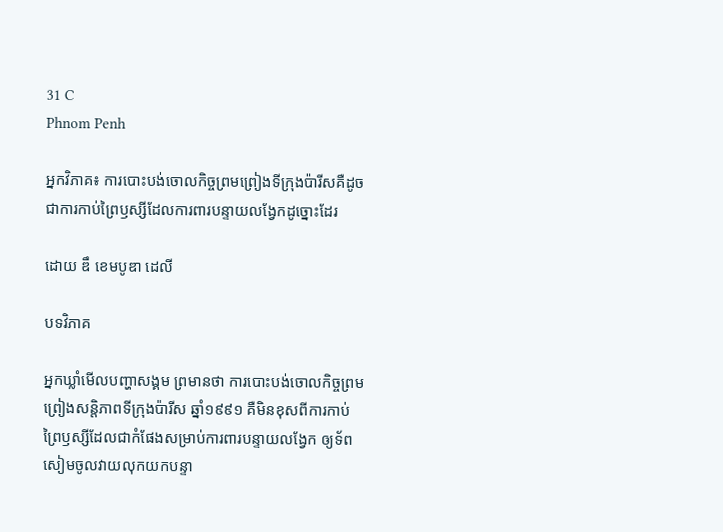31 C
Phnom Penh

អ្នកវិភាគ៖ ការបោះបង់ចោលកិច្ចព្រមព្រៀងទីក្រុងប៉ារីសគឺដូចជាការកាប់ព្រៃឫស្សីដែលការពារបន្ទាយលង្វែកដូច្នោះដែរ

ដោយ ឌឹ ខេមបូឌា ដេលី

បទវិភាគ

អ្នកឃ្លាំមើលបញ្ហាសង្គម ព្រមានថា ការបោះបង់ចោលកិច្ចព្រមព្រៀងសន្តិភាពទីក្រុងប៉ារីស ឆ្នាំ១៩៩១ គឺមិនខុសពីការកាប់ព្រៃឫស្សីដែលជាកំផែងសម្រាប់ការពារបន្ទាយលង្វែក ឲ្យទ័ពសៀមចូលវាយលុកយកបន្ទា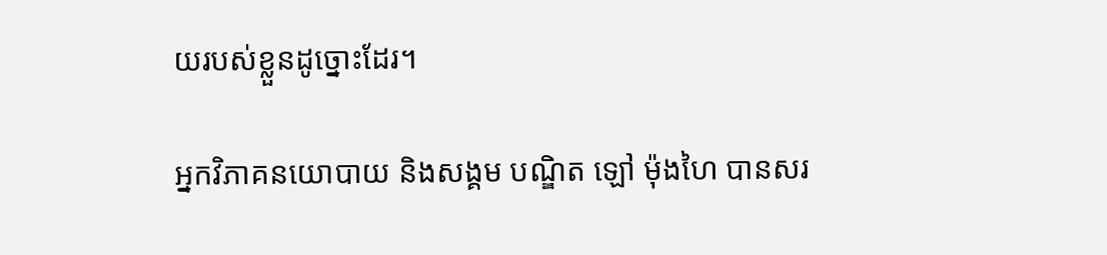យរបស់ខ្លួនដូច្នោះដែរ។

អ្នកវិភាគនយោបាយ និងសង្គម បណ្ឌិត ឡៅ ម៉ុងហៃ បានសរ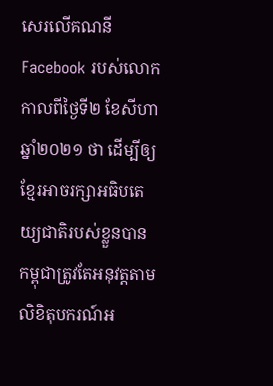សេរលើគណនី Facebook របស់លោកកាលពីថ្ងៃទី២ ខែសីហា ឆ្នាំ២០២១ ថា ដើម្បីឲ្យខ្មែរអាចរក្សាអធិបតេយ្យជាតិរបស់ខ្លួនបាន កម្ពុជាត្រូវតែអនុវត្តតាមលិខិតុបករណ៍អ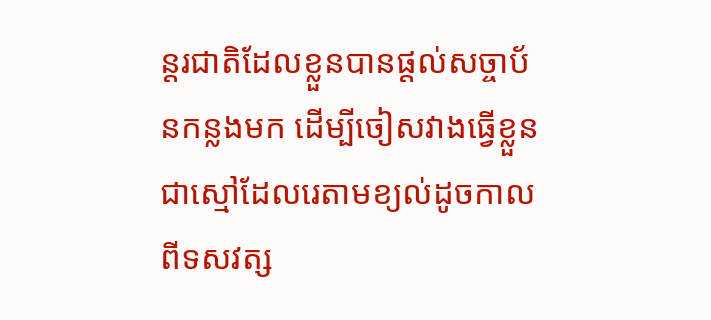ន្តរជាតិដែលខ្លួនបានផ្តល់សច្ចាប័នកន្លងមក ដើម្បីចៀសវាងធ្វើខ្លួនជាស្មៅដែលរេតាមខ្យល់ដូចកាលពីទសវត្ស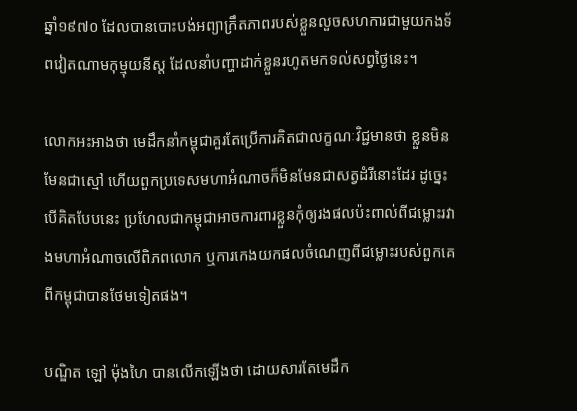ឆ្នាំ១៩៧០ ដែលបានបោះបង់អព្យាក្រឹតភាពរបស់ខ្លួនលួចសហការជាមួយកងទ័ពវៀតណាមកុម្មុយនីស្ត ដែលនាំបញ្ហាដាក់ខ្លួនរហូតមកទល់សព្វថ្ងៃនេះ។

លោកអះអាងថា មេដឹកនាំកម្ពុជាគួរតែប្រើការគិតជាលក្ខណៈវិជ្ជមានថា ខ្លួនមិនមែនជាស្មៅ ហើយពួកប្រទេសមហាអំណាចក៏មិនមែនជាសត្វដំរីនោះដែរ ដូច្នេះបើគិតបែបនេះ ប្រហែលជាកម្ពុជាអាចការពារខ្លួនកុំឲ្យរងផលប៉ះពាល់ពីជម្លោះរវាងមហាអំណាចលើពិភពលោក ឬការកេងយកផលចំណេញពីជម្លោះរបស់ពួកគេពីកម្ពុជាបានថែមទៀតផង។

បណ្ឌិត ឡៅ ម៉ុងហៃ បានលើកឡើងថា ដោយសារតែមេដឹក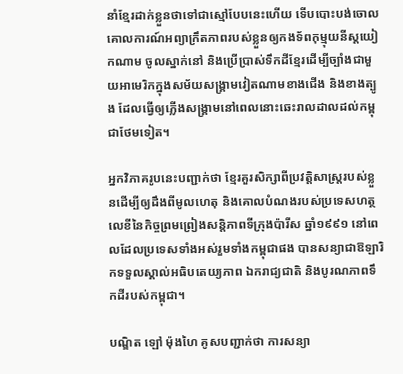នាំខ្មែរដាក់ខ្លួនថាទៅជាស្មៅបែបនេះហើយ ទើបបោះបង់ចោលគោលការណ៍អព្យាក្រឹតភាពរបស់ខ្លួនឲ្យកងទ័ពកុម្មុយនីស្តយៀកណាម ចូលស្នាក់នៅ និងប្រើប្រាស់ទឹកដីខ្មែរដើម្បីច្បាំងជាមួយអាមេរិកក្នុងសម័យសង្គ្រាមវៀតណាមខាងជើង និងខាងត្បូង ដែលធ្វើឲ្យភ្លើងសង្គ្រាមនៅពេលនោះឆេះរាលដាលដល់កម្ពុជាថែមទៀត។

អ្នកវិភាគរូបនេះបញ្ជាក់ថា ខ្មែរគួរសិក្សាពីប្រវត្តិសាស្ត្ររបស់ខ្លួនដើម្បីឲ្យដឹងពីមូលហេតុ និងគោលបំណងរបស់ប្រទេសហត្ថលេខីនៃកិច្ចព្រមព្រៀងសន្តិភាពទីក្រុងប៉ារីស ឆ្នាំ១៩៩១ នៅពេលដែលប្រទេសទាំងអស់រួមទាំងកម្ពុជាផង បានសន្យាជាឱឡារិកទទួលស្គាល់អធិបតេយ្យភាព ឯករាជ្យជាតិ និងបូរណភាពទឹកដីរបស់កម្ពុជា។

បណ្ឌិត ឡៅ ម៉ុងហៃ គូសបញ្ជាក់ថា ការសន្យា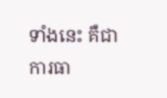ទាំងនេះ គឺជាការធា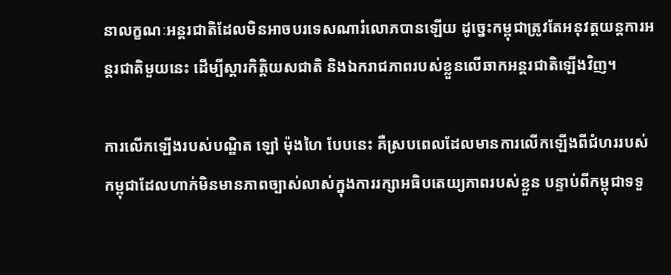នាលក្ខណៈអន្តរជាតិដែលមិនអាចបរទេសណារំលោភបានឡើយ ដូច្នេះកម្ពុជាត្រូវតែអនុវត្តយន្តការអន្តរជាតិមួយនេះ ដើម្បីស្ដារកិត្តិយសជាតិ និងឯករាជភាពរបស់ខ្លួនលើឆាកអន្តរជាតិឡើងវិញ។

ការលើកឡើងរបស់បណ្ឌិត ឡៅ ម៉ុងហៃ បែបនេះ គឺស្របពេលដែលមានការលើកឡើងពីជំហររបស់កម្ពុជាដែលហាក់មិនមានភាពច្បាស់លាស់ក្នុងការរក្សាអធិបតេយ្យភាពរបស់ខ្លួន បន្ទាប់ពីកម្ពុជាទទួ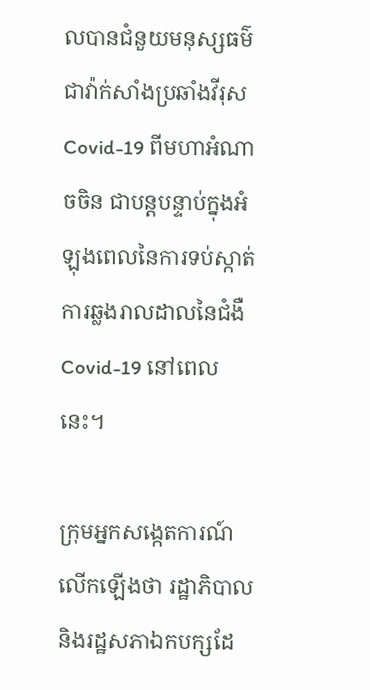លបានជំនួយមនុស្សធម៌ជាវ៉ាក់សាំងប្រឆាំងវីរុស Covid-19 ពីមហាអំណាចចិន ជាបន្តបន្ទាប់ក្នុងអំឡុងពេលនៃការទប់ស្កាត់ការឆ្លងរាលដាលនៃជំងឺ Covid-19 នៅពេលនេះ។

ក្រុមអ្នកសង្កេតការណ៍លើកឡើងថា រដ្ឋាភិបាល និងរដ្ឋសភាឯកបក្សដែ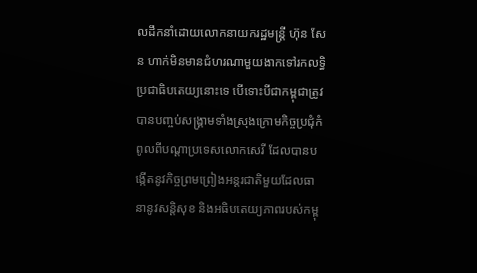លដឹកនាំដោយលោកនាយករដ្ឋមន្ត្រី ហ៊ុន សែន ហាក់មិនមានជំហរណាមួយងាកទៅរកលទ្ធិប្រជាធិបតេយ្យនោះទេ បើទោះបីជាកម្ពុជាត្រូវបានបញ្ចប់សង្គ្រាមទាំងស្រុងក្រោមកិច្ចប្រជុំកំពូលពីបណ្តាប្រទេសលោកសេរី ដែលបានបង្កើតនូវកិច្ចព្រមព្រៀងអន្តរជាតិមួយដែលធានានូវសន្តិសុខ និងអធិបតេយ្យភាពរបស់កម្ពុ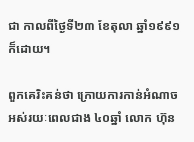ជា កាលពីថ្ងៃទី២៣ ខែតុលា ឆ្នាំ១៩៩១ ក៏ដោយ។

ពួកគេរិះគន់ថា ក្រោយការកាន់អំណាចអស់រយៈពេលជាង ៤០ឆ្នាំ លោក ហ៊ុន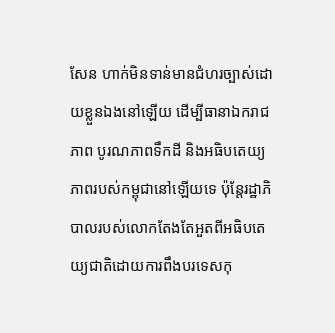សែន ហាក់មិនទាន់មានជំហរច្បាស់ដោយខ្លួនឯងនៅឡើយ ដើម្បីធានាឯករាជភាព បូរណភាពទឹកដី និងអធិបតេយ្យភាពរបស់កម្ពុជានៅឡើយទេ ប៉ុន្តែរដ្ឋាភិបាលរបស់លោកតែងតែអួតពីអធិបតេយ្យជាតិដោយការពឹងបរទេសកុ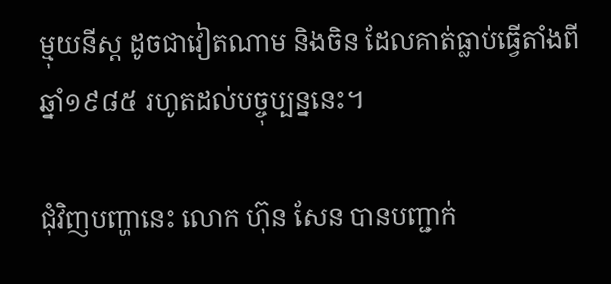ម្មុយនីស្ត ដូចជាវៀតណាម និងចិន ដែលគាត់ធ្លាប់ធ្វើតាំងពីឆ្នាំ១៩៨៥ រហូតដល់បច្ចុប្បន្ននេះ។

ជុំវិញបញ្ហានេះ លោក ហ៊ុន សែន បានបញ្ជាក់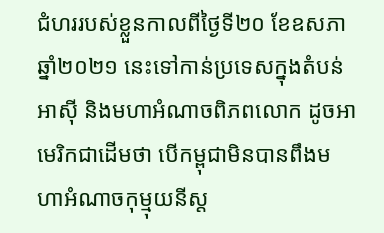ជំហររបស់ខ្លួនកាលពីថ្ងៃទី២០ ខែឧសភា ឆ្នាំ២០២១ នេះទៅកាន់ប្រទេសក្នុងតំបន់អាស៊ី និងមហាអំណាចពិភពលោក ដូចអាមេរិកជាដើមថា បើកម្ពុជាមិនបានពឹងមហាអំណាចកុម្មុយនីស្ត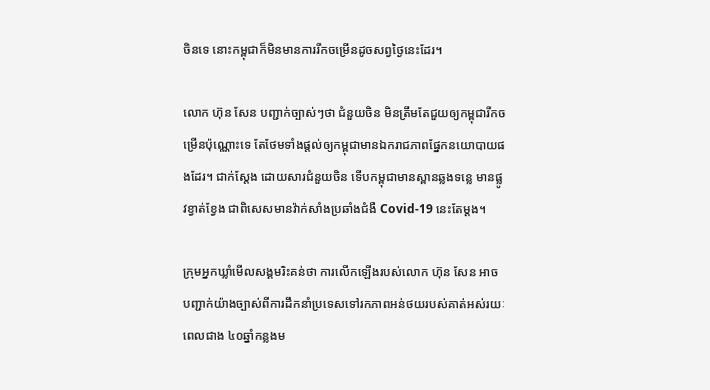ចិនទេ នោះកម្ពុជាក៏មិនមានការរីកចម្រើនដូចសព្វថ្ងៃនេះដែរ។

លោក ហ៊ុន សែន បញ្ជាក់ច្បាស់ៗថា ជំនួយចិន មិនត្រឹមតែជួយឲ្យកម្ពុជារីកចម្រើនប៉ុណ្ណោះទេ តែថែមទាំងផ្តល់ឲ្យកម្ពុជាមានឯករាជភាពផ្នែកនយោបាយផងដែរ។ ជាក់ស្តែង ដោយសារជំនួយចិន ទើបកម្ពុជាមានស្ពានឆ្លងទន្លេ មានផ្លូវខ្វាត់ខ្វែង ជាពិសេសមានវ៉ាក់សាំងប្រឆាំងជំងឺ Covid-19 នេះតែម្តង។

ក្រុមអ្នកឃ្លាំមើលសង្គមរិះគន់ថា ការលើកឡើងរបស់លោក ហ៊ុន សែន អាចបញ្ជាក់យ៉ាងច្បាស់ពីការដឹកនាំប្រទេសទៅរកភាពអន់ថយរបស់គាត់អស់រយៈពេលជាង ៤០ឆ្នាំកន្លងម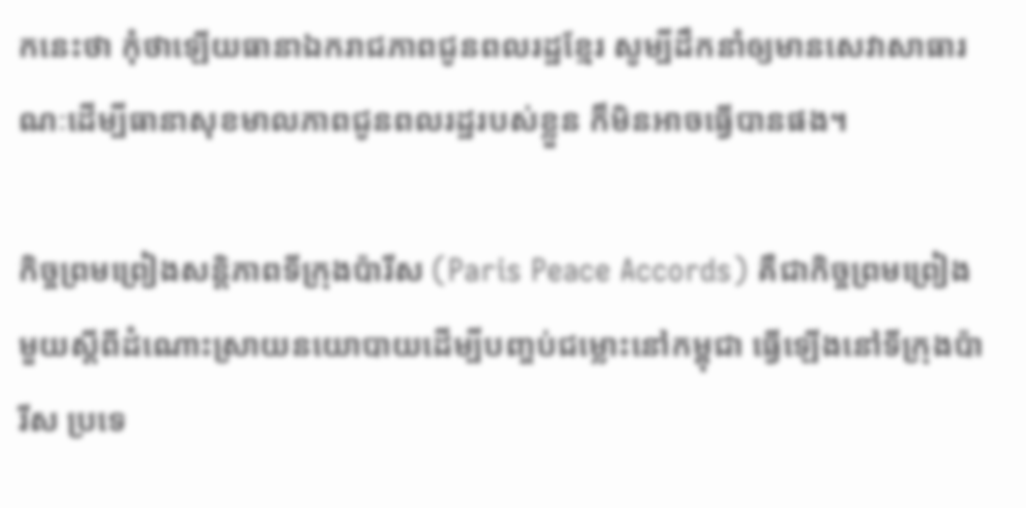កនេះថា កុំថាឡើយធានាឯករាជភាពជូនពលរដ្ឋខ្មែរ សូម្បីដឹកនាំឲ្យមានសេវាសាធារណៈដើម្បីធានាសុខមាលភាពជូនពលរដ្ឋរបស់ខ្លួន ក៏មិនអាចធ្វើបានផង។

កិច្ចព្រមព្រៀងសន្តិភាពទីក្រុងប៉ារីស (Paris Peace Accords) គឺជាកិច្ចព្រមព្រៀងមួយស្ដីពីដំណោះស្រាយនយោបាយដើម្បីបញ្ចប់ជម្លោះនៅកម្ពុជា ធ្វើឡើងនៅទីក្រុងប៉ារីស ប្រទេ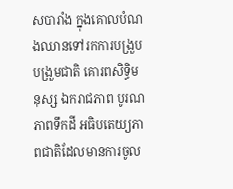សបារាំង ក្នុងគោលបំណងឈានទៅរកការបង្រួបបង្រួមជាតិ គោរពសិទ្ធិមនុស្ស ឯករាជភាព បូរណភាពទឹកដី អធិបតេយ្យភាពជាតិដែលមានការចូល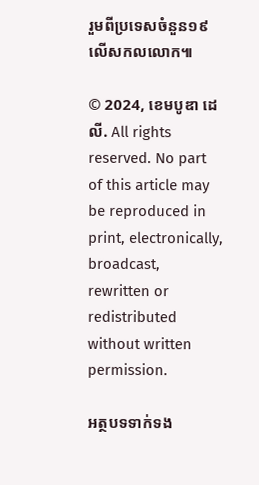រួមពីប្រទេសចំនួន១៩ លើសកលលោក៕

© 2024, ខេមបូឌា ដេលី. All rights reserved. No part of this article may be reproduced in print, electronically, broadcast, rewritten or redistributed without written permission.

អត្ថបទទាក់ទង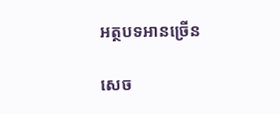អត្ថបទអានច្រើន

សេច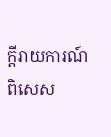ក្ដីរាយការណ៍ពិសេស